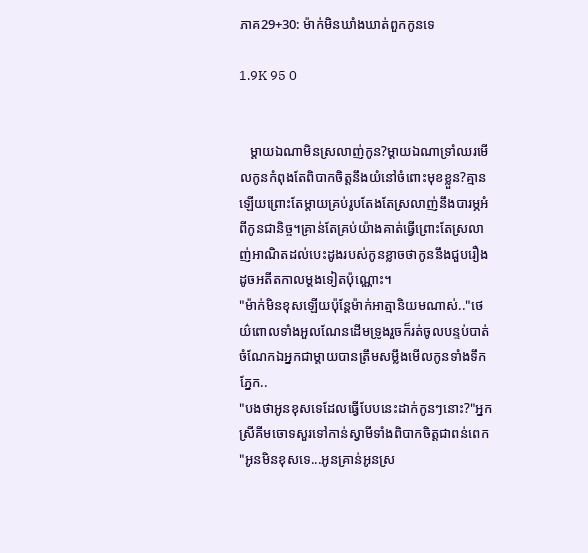ភាគ29+30: ម៉ាក់មិនឃាំងឃាត់ពួកកូនទេ

1.9K 95 0


   ម្តាយឯណាមិនស្រលាញ់កូន?ម្តាយឯណាទ្រាំឈរមើលកូនកំពុងតែពិបាកចិត្តនឹងយំនៅចំពោះមុខខ្លួន?គ្មានឡើយព្រោះតែម្តាយគ្រប់រូបតែងតែស្រលាញ់នឹងបារម្ភអំពីកូនជានិច្ច។គ្រាន់តែគ្រប់យ៉ាងគាត់ធ្វើព្រោះតែស្រលាញ់អាណិតដល់បេះដូងរបស់កូនខ្លាចថាកូននឹងជួបរឿងដូចអតីតកាលម្តងទៀតប៉ុណ្ណោះ។
"ម៉ាក់មិនខុសឡើយប៉ុន្តែម៉ាក់អាត្មានិយមណាស់.."ថេយ៌ពោលទាំងអួលណែនដើមទ្រូងរួចក៏រត់ចូលបន្ទប់បាត់ចំណែកឯអ្នកជាម្តាយបានត្រឹមសម្លឹងមើលកូនទាំងទឹកភ្នែក..
"បងថាអូនខុសទេដែលធ្វើបែបនេះដាក់កូនៗនោះ?"អ្នកស្រីគីមចោទសួរទៅកាន់ស្វាមីទាំងពិបាកចិត្តជាពន់ពេក
"អូនមិនខុសទេ...អូនគ្រាន់អូនស្រ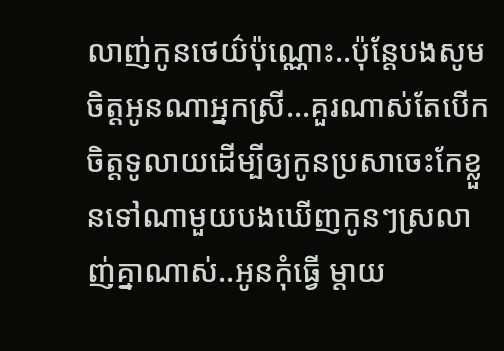លាញ់កូនថេយ៌ប៉ុណ្ណោះ..ប៉ុន្តែបងសូមចិត្តអូនណាអ្នកស្រី...គួរណាស់តែបើកចិត្តទូលាយដើម្បីឲ្យកូនប្រសាចេះកែខ្លួនទៅណាមួយបងឃើញកូនៗស្រលាញ់គ្នាណាស់..អូនកុំធ្វើ ម្តាយ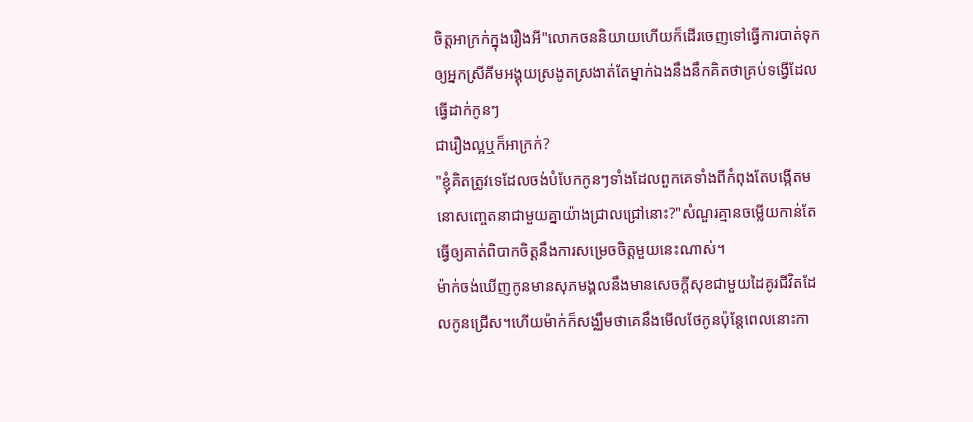ចិត្តអាក្រក់ក្នុងរឿងអី"លោកចននិយាយហើយក៏ដើរចេញទៅធ្វើការបាត់ទុកឲ្យអ្នកស្រីគីមអង្គុយស្រងូតស្រងាត់តែម្នាក់ឯងនឹងនឹកគិតថាគ្រប់ទង្វើដែលធ្វើដាក់កូនៗ
ជារឿងល្អឬក៏អាក្រក់?
"ខ្ញុំគិតត្រូវទេដែលចង់បំបែកកូនៗទាំងដែលពួកគេទាំងពីកំពុងតែបង្កើតមនោសញ្ចេតនាជាមួយគ្នាយ៉ាងជ្រាលជ្រៅនោះ?"សំណួរគ្មានចម្លើយកាន់តែធ្វើឲ្យគាត់ពិបាកចិត្តនឹងការសម្រេចចិត្តមួយនេះណាស់។
ម៉ាក់ចង់ឃើញកូនមានសុភមង្គលនឹងមានសេចក្តីសុខជាមួយដៃគូរជីវិតដែលកូនជ្រើស។ហើយម៉ាក់ក៏សង្ឈឹមថាគេនឹងមើលថែកូនប៉ុន្តែពេលនោះកា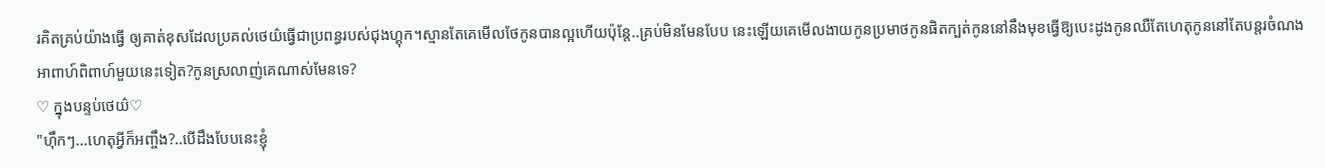រគិតគ្រប់យ៉ាងធ្វើ ឲ្យគាត់ខុសដែលប្រគល់ថេយ៌ធ្វើជាប្រពន្ធរបស់ជុងហ្គុក។ស្មានតែគេមើលថែកូនបានល្អហើយប៉ុន្តែ..គ្រប់មិនមែនបែប នេះឡើយគេមើលងាយកូនប្រមាថកូនផិតក្បត់កូននៅនឹងមុខធ្វើឱ្យបេះដូងកូនឈឺតែហេតុកូននៅតែបន្តរចំណងអាពាហ៍ពិពាហ៍មួយនេះទៀត?កូនស្រលាញ់គេណាស់មែនទេ?
♡ ក្នុងបន្ទប់ថេយ៌♡
"ហុឹកៗ...ហេតុអ្វីក៏អញ្ចឹង?..បើដឹងបែបនេះខ្ញុំ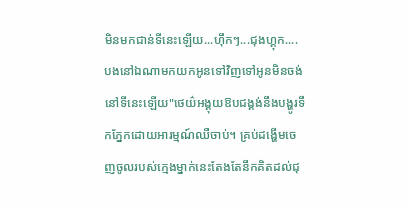មិនមកជាន់ទីនេះឡើយ...ហុឹកៗ...ជុងហ្គុក....បងនៅឯណាមកយកអូនទៅវិញទៅអូនមិនចង់នៅទីនេះឡើយ"ថេយ៌អង្គុយឱបជង្គង់នឹងបង្ហូរទឹកភ្នែកដោយអារម្មណ៍ឈឺចាប់។ គ្រប់ដង្ហើមចេញចូលរបស់ក្មេងម្នាក់នេះតែងតែនឹកគិតដល់ជុ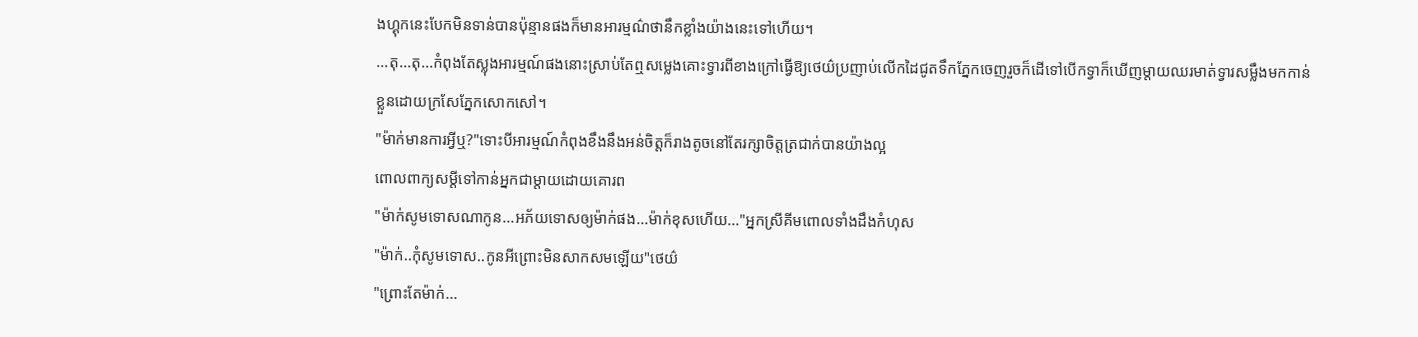ងហ្គុកនេះបែកមិនទាន់បានប៉ុន្មានផងក៏មានអារម្មណ៌ថានឹកខ្លាំងយ៉ាងនេះទៅហើយ។
...តុ...តុ...កំពុងតែស្លុងអារម្មណ៍ផងនោះស្រាប់តែឮសម្លេងគោះទ្វារពីខាងក្រៅធ្វើឱ្យថេយ៌ប្រញាប់លើកដៃជូតទឹកភ្នែកចេញរួចក៏ដើទៅបើកទ្វាក៏ឃើញម្តាយឈរមាត់ទ្វារសម្លឹងមកកាន់ខ្លួនដោយក្រសែភ្នែកសោកសៅ។
"ម៉ាក់មានការអ្វីឬ?"ទោះបីអារម្មណ៍កំពុងខឹងនឹងអន់ចិត្តក៏រាងតូចនៅតែរក្សាចិត្តត្រជាក់បានយ៉ាងល្អ
ពោលពាក្យសម្តីទៅកាន់អ្នកជាម្តាយដោយគោរព
"ម៉ាក់សូមទោសណាកូន...អភ័យទោសឲ្យម៉ាក់ផង...ម៉ាក់ខុសហើយ..."អ្នកស្រីគីមពោលទាំងដឹងកំហុស
"ម៉ាក់..កុំសូមទោស..កូនអីព្រោះមិនសាកសមឡើយ"ថេយ៌
"ព្រោះតែម៉ាក់...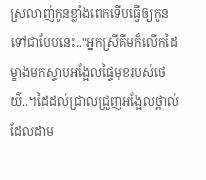ស្រលាញ់កូនខ្លាំងពេកទើបធ្វើឲ្យកូនទៅជាបែបនេះ.."អ្នកស្រីគីមក៏លើកដៃម្ខាងមកស្ទាបអង្អែលផ្ទៃមុខរបស់ថេយ៌..។ដៃដល់ជ្រាលជ្រួញអង្អែលថ្ពាល់ដែលដាម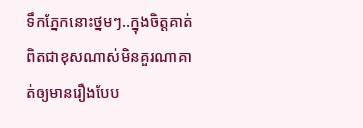ទឹកភ្នែកនោះថ្នមៗ..ក្នុងចិត្តគាត់ពិតជាខុសណាស់មិនគួរណាគាត់ឲ្យមានរឿងបែប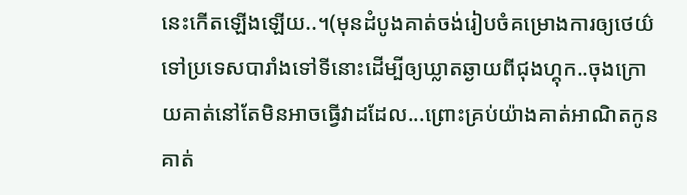នេះកើតឡើងឡើយ..។(មុនដំបូងគាត់ចង់រៀបចំគម្រោងការឲ្យថេយ៌ទៅប្រទេសបារាំងទៅទីនោះដើម្បីឲ្យឃ្លាតឆ្ងាយពីជុងហ្គុក..ចុងក្រោយគាត់នៅតែមិនអាចធ្វើវាដដែល...ព្រោះគ្រប់យ៉ាងគាត់អាណិតកូនគាត់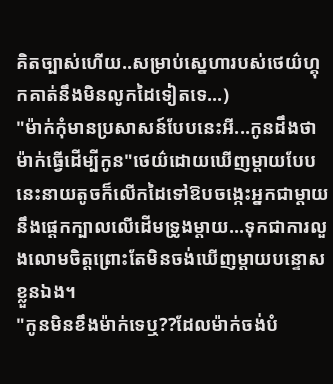គិតច្បាស់ហើយ..សម្រាប់ស្នេហារបស់ថេយ៌ហ្គុកគាត់នឹងមិនលូកដៃទៀតទេ...)
"ម៉ាក់កុំមានប្រសាសន៍បែបនេះអី...កូនដឹងថាម៉ាក់ធ្វើដើម្បីកូន"ថេយ៌ដោយឃើញម្តាយបែបនេះនាយតូចក៏លើកដៃទៅឱបចង្កេះអ្នកជាម្តាយនឹងផ្តេកក្បាលលើដើមទ្រូងម្តាយ...ទុកជាការលួងលោមចិត្តព្រោះតែមិនចង់ឃើញម្តាយបន្ទោសខ្លួនឯង។
"កូនមិនខឹងម៉ាក់ទេឬ??ដែលម៉ាក់ចង់បំ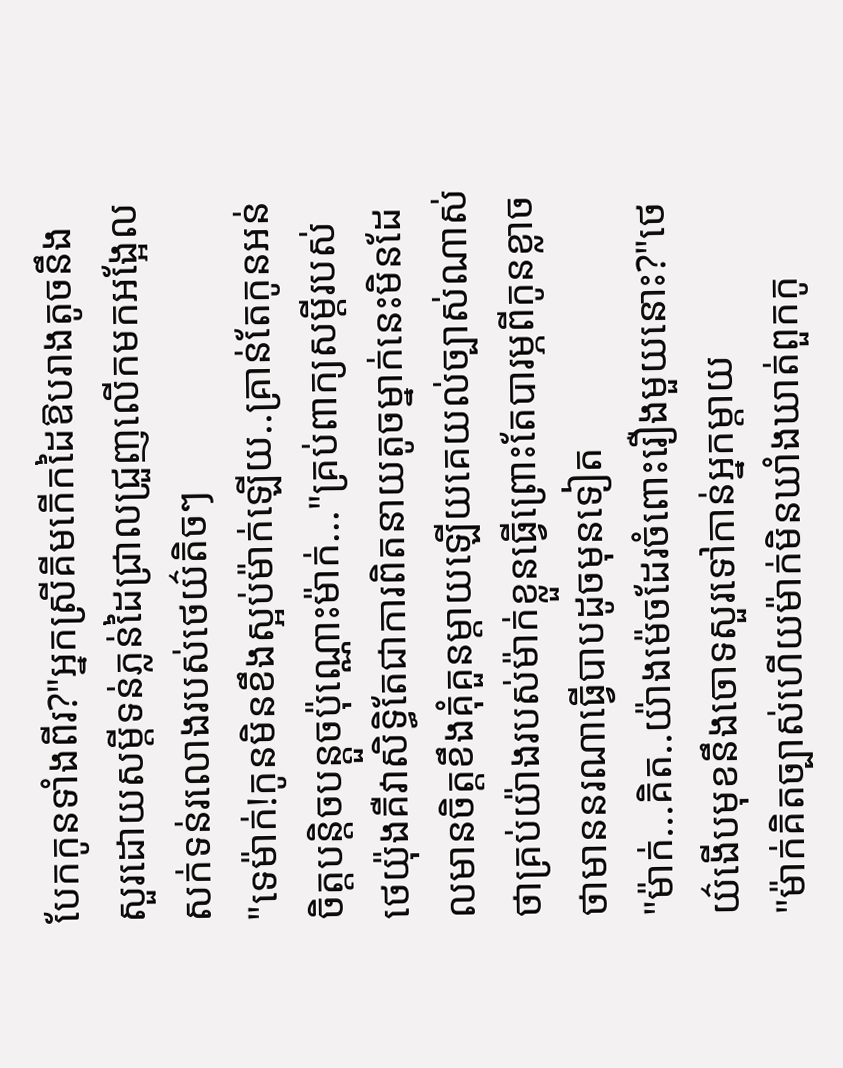បែកកូនទាំងពីរ?"អ្នកស្រីគីមកើកដៃឱបរាងតូចនឹងសួរដោយសម្តីទន់ភ្លន់ដៃជ្រាលជ្រួញលើកមកអង្អែលសក់ទន់រលោងរបស់ថេយ៌តិចៗ
"ទេម៉ាក់!កូនមិនខឹងស្អប់ម៉ាក់ឡើយ..គ្រាន់តែកូនអន់ចិត្តបន្តិចបន្តួចប៉ុណ្ណោះម៉ាក់..."គ្រប់ពាក្យសម្តីរបស់ថេយ៉ុងគឺវាសិទ្ធិតែជាការពិតនាយតូចម្នាក់នេះមិនដែលមានចិត្តខឹងគុំគួនម្តាយឡើយគេយល់ច្បាស់ណាស់ថាគ្រប់យ៉ាងរបស់ម៉ាក់ខ្លួនធ្វើព្រោះតែបារម្ភពីកូនខ្លាចថាមាននរណាធ្វើបាបដូចមុនទៀត
"ម៉ាក់...គិត..យ៉ាងម៉េចដែរចំពោះរឿងមួយនោះ?"ថេយ៌ងើបមុខនឹងចោទសួរទៅកាន់អ្នកម្តាយ
"ម៉ាក់គិតច្បាស់ហើយម៉ាក់មិនឃាំងឃាត់ពួកកូ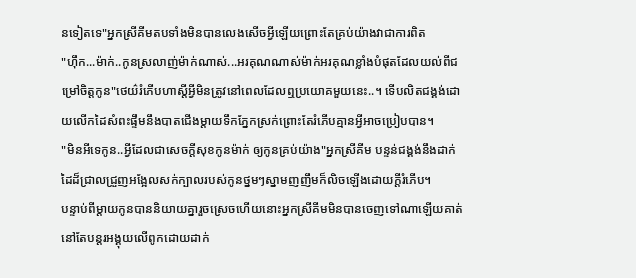នទៀតទេ"អ្នកស្រីគីមតបទាំងមិនបានលេងសើចអ្វីឡើយព្រោះតែគ្រប់យ៉ាងវាជាការពិត
"ហុឹក...ម៉ាក់..កូនស្រលាញ់ម៉ាក់ណាស់...អរគុណណាស់ម៉ាក់អរគុណខ្លាំងបំផុតដែលយល់ពីជម្រៅចិត្តកូន"ថេយ៌រំភើបហាស្តីអ្វីមិនត្រូវនៅពេលដែលឮប្រយោគមួយនេះ..។ ទើបលិតជង្គង់ដោយលើកដៃសំពះផ្ទឹមនឹងបាតជើងម្តាយទឹកភ្នែកស្រក់ព្រោះតែរំភើបគ្មានអ្វីអាចប្រៀបបាន។
"មិនអីទេកូន..អ្វីដែលជាសេចក្តីសុខកូនម៉ាក់ ឲ្យកូនគ្រប់យ៉ាង"អ្នកស្រីគីម បន្ទន់ជង្គង់នឹងដាក់ដៃដ៏ជ្រាលជ្រួញអង្អែលសក់ក្បាលរបស់កូនថ្នមៗស្នាមញញឹមក៏លិចឡើងដោយក្តីរំភើប។
បន្ទាប់ពីម្តាយកូនបាននិយាយគ្នារួចស្រេចហើយនោះអ្នកស្រីគីមមិនបានចេញទៅណាឡើយគាត់នៅតែបន្តរអង្គុយលើពូកដោយដាក់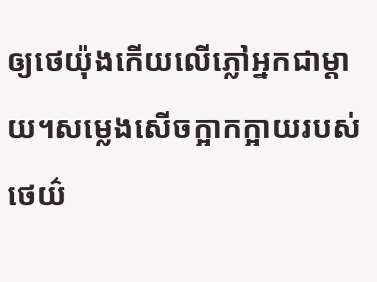ឲ្យថេយ៉ុងកើយលើភ្លៅអ្នកជាម្តាយ។សម្លេងសើចក្អាកក្អាយរបស់ថេយ៌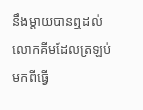នឹងម្តាយបានឮដល់លោកគីមដែលត្រឡប់មកពីធ្វើ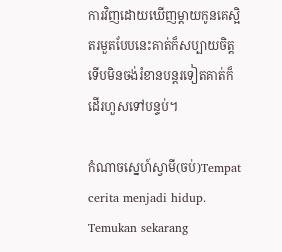ការវិញដោយឃើញម្តាយកូនគេស្អិតរមួតបែបនេះគាត់ក៏សប្បាយចិត្តទើបមិនចង់រំខានបន្តរទៀតគាត់ក៏ដើរហួសទៅបន្ទប់។

កំណាចស្នេហ៍ស្វាមី(ចប់)Tempat cerita menjadi hidup. Temukan sekarang